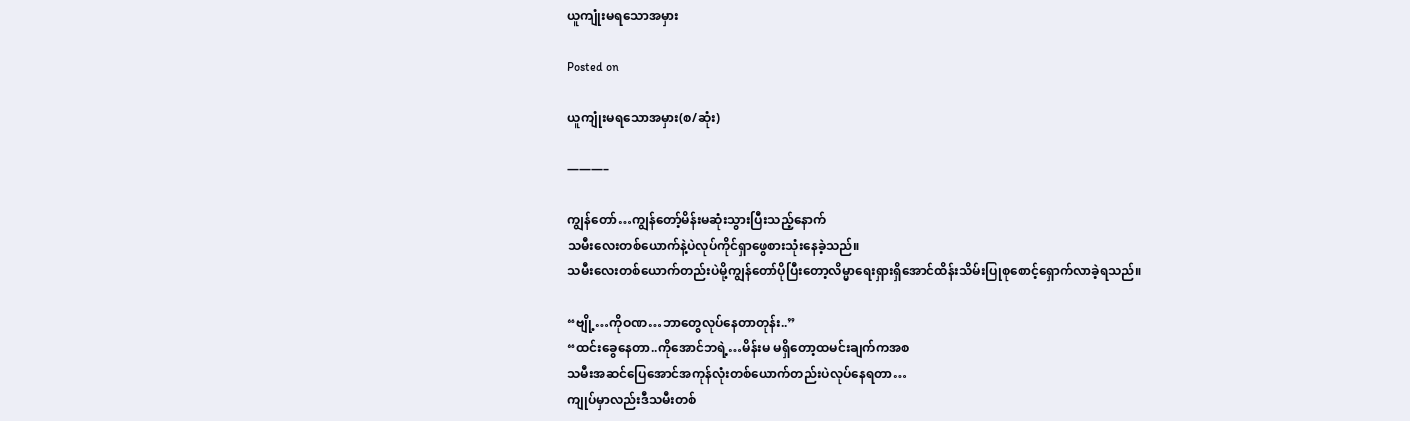ယူကျုံးမရသောအမှား

Posted on

ယူကျုံးမရသောအမှား(စ/ဆုံး)

———–

ကျွန်တော်…ကျွန်တော့်မိန်းမဆုံးသွားပြီးသည့်နောက်
သမီးလေးတစ်ယောက်နဲ့ပဲလုပ်ကိုင်ရှာဖွေစားသုံးနေခဲ့သည်။
သမီးလေးတစ်ယောက်တည်းပဲမို့ကျွန်တော်ပိုပြီးတော့လိမ္မာရေးရှားရှိအောင်ထိန်းသိမ်းပြုစုစောင့်ရှောက်လာခဲ့ရသည်။

“ဗျို့…ကိုဝဏ…ဘာတွေလုပ်နေတာတုန်း..”
“ထင်းခွေနေတာ..ကိုအောင်ဘရဲ့…မိန်းမ မရှိတော့ထမင်းချက်ကအစ
သမီးအဆင်ပြေအောင်အကုန်လုံးတစ်ယောက်တည်းပဲလုပ်နေရတာ…
ကျုပ်မှာလည်းဒီသမီးတစ်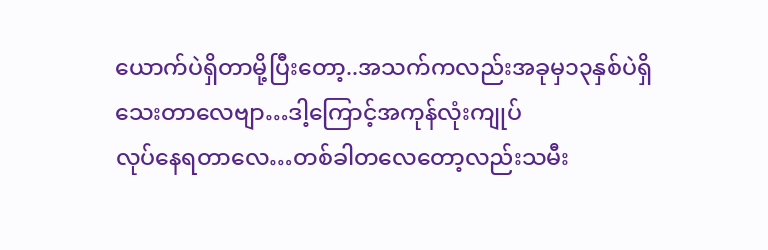ယောက်ပဲရှိတာမို့ပြီးတော့..အသက်ကလည်းအခုမှ၁၃နှစ်ပဲရှိသေးတာလေဗျာ…ဒါ့ကြောင့်အကုန်လုံးကျုပ်
လုပ်နေရတာလေ…တစ်ခါတလေတော့လည်းသမီး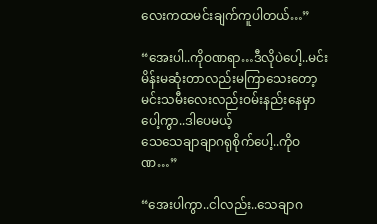လေးကထမင်းချက်ကူပါတယ်…”

“အေးပါ..ကိုဝဏရာ…ဒီလိုပဲပေါ့..မင်းမိန်းမဆုံးတာလည်းမကြာသေးတော့မင်းသမီးလေးလည်းဝမ်းနည်းနေမှာပေါ့ကွာ..ဒါပေမယ့်
သေသေချာချာဂရုစိုက်ပေါ့..ကိုဝဏ…”

“အေးပါကွာ..ငါလည်း..သေချာဂ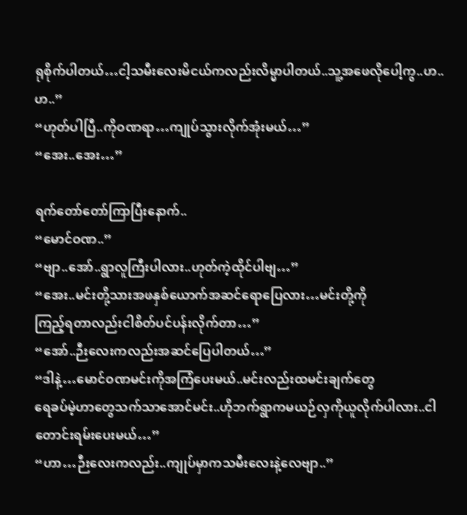ရုစိုက်ပါတယ်…ငါ့သမီးလေးမိငယ်ကလည်းလိမ္မာပါတယ်..သူ့အဖေလိုပေါ့ကွ..ဟ..ဟ..”
“ဟုတ်ပါပြီ..ကိုဝဏရာ…ကျုပ်သွားလိုက်အုံးမယ်…”
“အေး..အေး…”

ရက်တော်တော်ကြာပြီးနောက်..
“မောင်ဝဏ..”
“ဗျာ..အော်..ရွာလူကြီးပါလား..ဟုတ်ကဲ့ထိုင်ပါဗျ…”
“အေး..မင်းတို့သားအဖနှစ်ယောက်အဆင်ရောပြေလား…မင်းတို့ကို
ကြည့်ရတာလည်းငါစိတ်ပင်ပန်းလိုက်တာ…”
“အော်..ဉီးလေးကလည်းအဆင်ပြေပါတယ်…”
“ဒါနဲ့…မောင်ဝဏမင်းကိုအကြံပေးမယ်..မင်းလည်းထမင်းချက်တွေ
ရေခပ်မဲ့ဟာတွေသက်သာအောင်မင်း..ဟိုဘက်ရွာကမယဉ်လှကိုယူလိုက်ပါလား..ငါတောင်းရမ်းပေးမယ်…”
“ဟာ…ဉီးလေးကလည်း..ကျုပ်မှာကသမီးလေးနဲ့လေဗျာ..”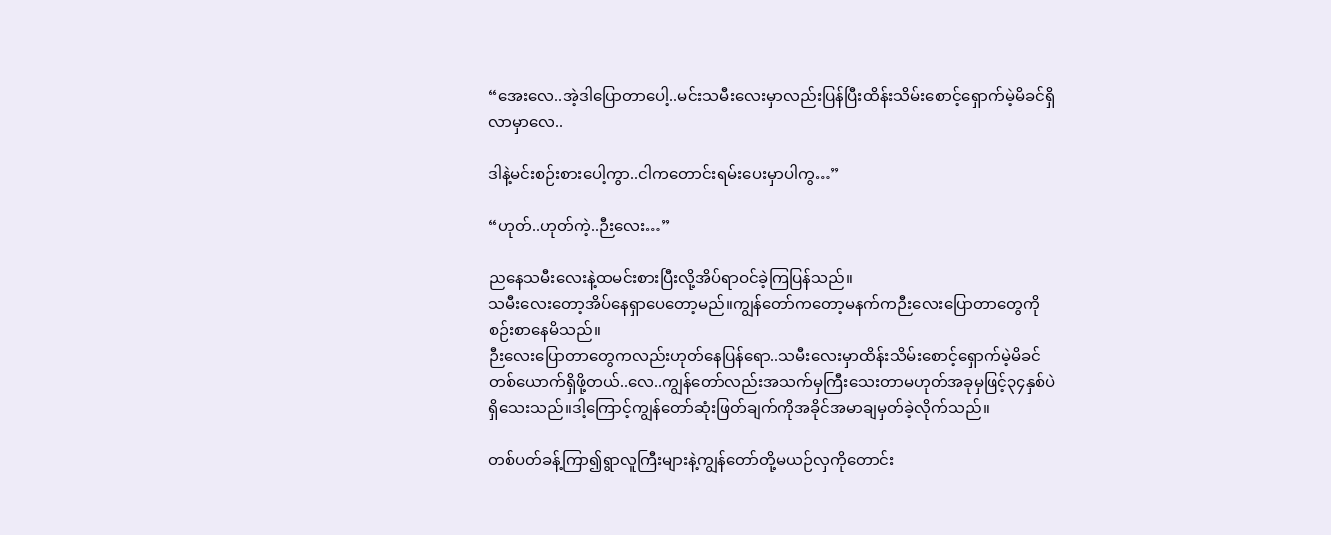“အေးလေ..အဲ့ဒါပြောတာပေါ့..မင်းသမီးလေးမှာလည်းပြန်ပြီးထိန်းသိမ်းစောင့်ရှောက်မဲ့မိခင်ရှိလာမှာလေ..

ဒါနဲ့မင်းစဉ်းစားပေါ့ကွာ..ငါကတောင်းရမ်းပေးမှာပါကွ…”

“ဟုတ်..ဟုတ်ကဲ့..ဉီးလေး…”

ညနေသမီးလေးနဲ့ထမင်းစားပြီးလို့အိပ်ရာဝင်ခဲ့ကြပြန်သည်။
သမီးလေးတော့အိပ်နေရှာပေတော့မည်။ကျွန်တော်ကတော့မနက်ကဉီးလေးပြောတာတွေကိုစဉ်းစာနေမိသည်။
ဉီးလေးပြောတာတွေကလည်းဟုတ်နေပြန်ရော..သမီးလေးမှာထိန်းသိမ်းစောင့်ရှောက်မဲ့မိခင်တစ်ယောက်ရှိဖို့တယ်..လေ..ကျွန်တော်လည်းအသက်မှကြီးသေးတာမဟုတ်အခုမှဖြင့်၃၄နှစ်ပဲရှိသေးသည်။ဒါ့ကြောင့်ကျွန်တော်ဆုံးဖြတ်ချက်ကိုအခိုင်အမာချမှတ်ခဲ့လိုက်သည်။

တစ်ပတ်ခန့်ကြာ၍ရွာလူကြီးများနဲ့ကျွန်တော်တို့မယဉ်လှကိုတောင်း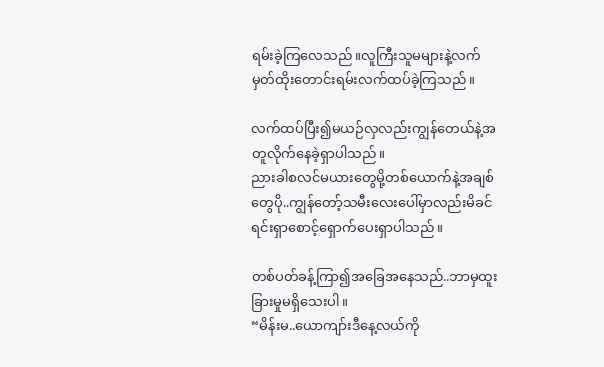ရမ်းခဲ့ကြလေသည်။လူကြီးသူမများနဲ့လက်မှတ်ထိုးတောင်းရမ်းလက်ထပ်ခဲ့ကြသည်။

လက်ထပ်ပြီး၍မယဉ်လှလည်းကျွန်တေယ်နဲ့အတူလိုက်နေခဲ့ရှာပါသည်။
ညားခါစလင်မယားတွေမို့တစ်ယောက်နဲ့အချစ်တွေပို..ကျွန်တော့်သမီးလေးပေါ်မှာလည်းမိခင်ရင်းရှာစောင့်ရှောက်ပေးရှာပါသည်။

တစ်ပတ်ခန့်ကြာ၍အခြေအနေသည်..ဘာမှထူးခြားမှုမရှိသေးပါ။
“မိန်းမ..ယောကျာ်းဒီနေ့လယ်ကို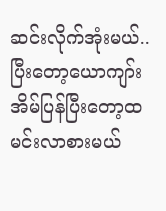ဆင်းလိုက်အုံးမယ်..
ပြီးတော့ယောကျာ်းအိမ်ပြန်ပြီးတော့ထမင်းလာစားမယ်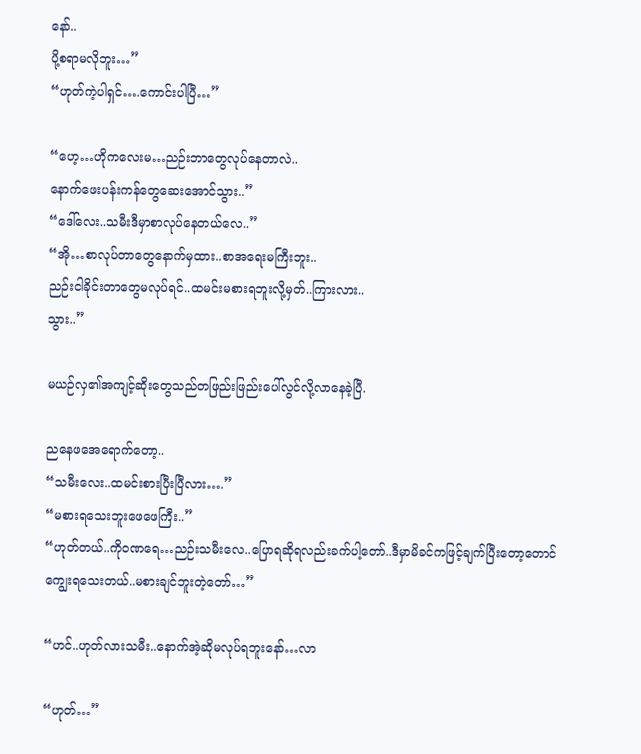နော်..
ပို့စရာမလိုဘူး…”
“ဟုတ်ကဲ့ပါရှင်….ကောင်းပါပြီ…”

“ဟေ့…ဟိုကလေးမ…ညဉ်းဘာတွေလုပ်နေတာလဲ..
နောက်ဖေးပန်းကန်တွေဆေးအောင်သွား..”
“ဒေါ်လေး..သမီးဒီမှာစာလုပ်နေတယ်လေ..”
“အို…စာလုပ်တာတွေနောက်မှထား..စာအရေးမကြီးဘူး..
ညဉ်းငါခိုင်းတာတွေမလုပ်ရင်..ထမင်းမစားရဘူးလို့မှတ်..ကြားလား..
သွား..”

မယဉ်လှ၏အကျင့်ဆိုးတွေသည်တဖြည်းဖြည်းပေါ်လွင်လို့လာနေခဲ့ပြီ.

ညနေဖအေရောက်တော့..
“သမီးလေး..ထမင်းစားပြီးပြီလား….”
“မစားရသေးဘူးဖေဖေကြီး..”
“ဟုတ်တယ်..ကိုဝဏရေ…ညဉ်းသမီးလေ..ပြောရဆိုရလည်းခက်ပါ့တော်..ဒီမှာမိခင်ကဖြင့်ချက်ပြီးတော့တောင်ကျွေးရသေးတယ်..မစားချင်ဘူးတဲ့တော်…”

“ဟင်..ဟုတ်လားသမီး..နောက်အဲ့ဆိုမလုပ်ရဘူးနော်…လာ

“ဟုတ်…”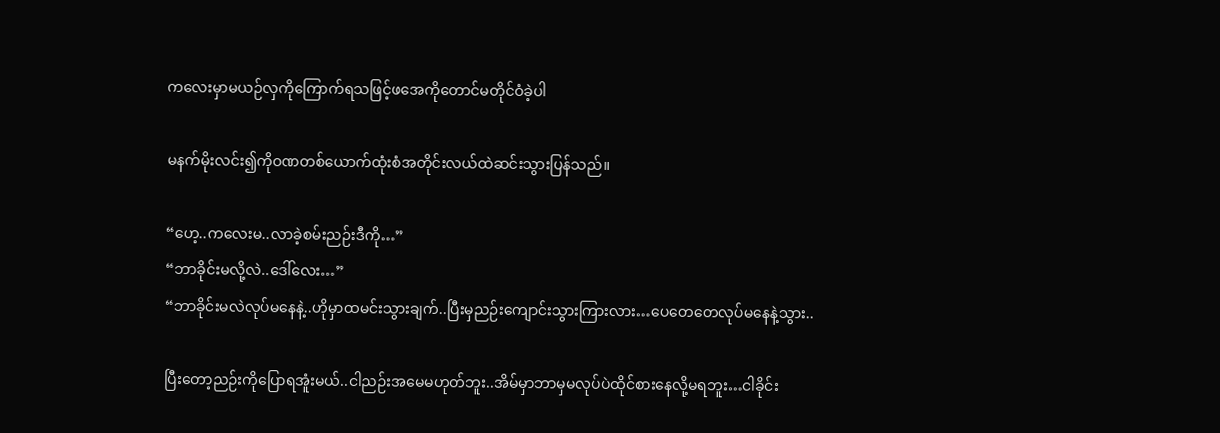ကလေးမှာမယဉ်လှကိုကြောက်ရသဖြင့်ဖအေကိုတောင်မတိုင်ဝံခဲ့ပါ

မနက်မိုးလင်း၍ကိုဝဏတစ်ယောက်ထုံးစံအတိုင်းလယ်ထဲဆင်းသွားပြန်သည်။

“ဟေ့..ကလေးမ..လာခဲ့စမ်းညဉ်းဒီကို…”
“ဘာခိုင်းမလို့လဲ..ဒေါ်လေး…”
“ဘာခိုင်းမလဲလုပ်မနေနဲ့..ဟိုမှာထမင်းသွားချက်..ပြီးမှညဉ်းကျောင်းသွားကြားလား…ပေတေတေလုပ်မနေနဲ့သွား..

ပြီးတော့ညဉ်းကိုပြောရအူံးမယ်..ငါညဉ်းအမေမဟုတ်ဘူး..အိမ်မှာဘာမှမလုပ်ပဲထိုင်စားနေလို့မရဘူး…ငါခိုင်း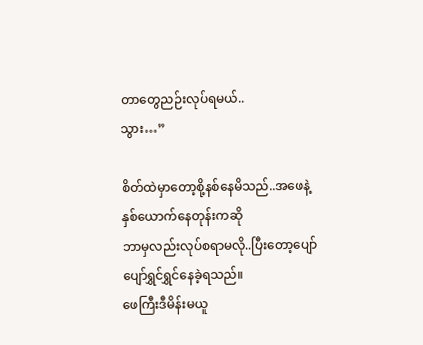တာတွေညဉ်းလုပ်ရမယ်..
သွား…”

စိတ်ထဲမှာတော့စို့နစ်နေမိသည်..အဖေနဲ့နှစ်ယောက်နေတုန်းကဆို
ဘာမှလည်းလုပ်စရာမလို..ပြီးတော့ပျော်ပျော်ရွှင်ရွှင်နေခဲ့ရသည်။
ဖေကြီးဒီမိန်းမယူ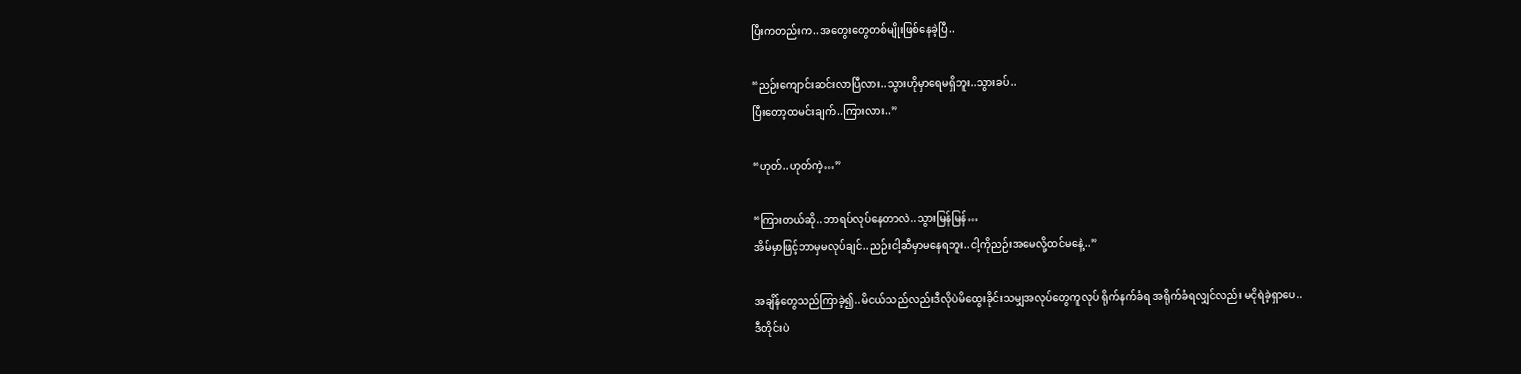ပြီးကတည်းက..အတွေးတွေတစ်မျိုးဖြစ်နေခဲ့ပြီ..

“ညဉ်းကျောင်းဆင်းလာပြီလား..သွားဟိုမှာရေမရှိဘူး..သွားခပ်..
ပြီးတော့ထမင်းချက်..ကြားလား..”

“ဟုတ်..ဟုတ်ကဲ့…”

“ကြားတယ်ဆို..ဘာရပ်လုပ်နေတာလဲ..သွားမြန်မြန်…
အိမ်မှာဖြင့်ဘာမှမလုပ်ချင်..ညဉ်းငါ့ဆီမှာမနေရဘူး..ငါ့ကိုညဉ်းအမေလို့ထင်မနေဲ့..”

အချိန်တွေသည်ကြာခဲ့၍..မိငယ်သည်လည်းဒီလိုပဲမိထွေးခိုင်းသမျှအလုပ်တွေကူလုပ် ရိုက်နက်ခံရ အရိုက်ခံရလျှင်လည်း မငိုရဲခဲ့ရှာပေ..
ဒီတိုင်းပဲ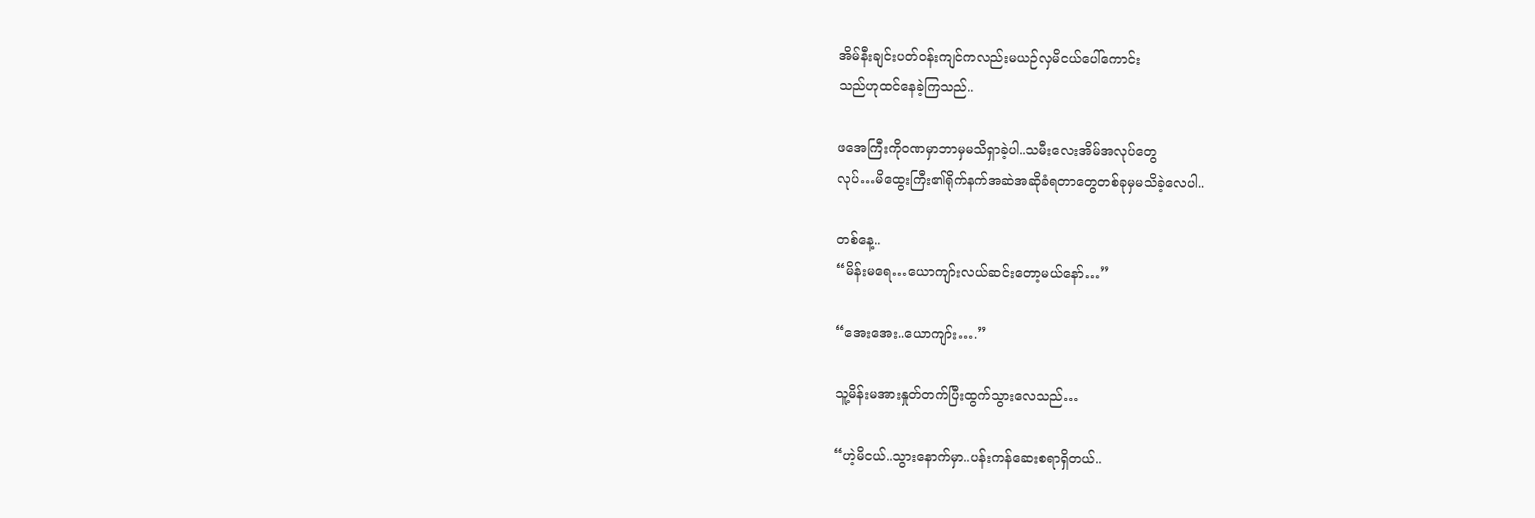အိမ်နီးချင်းပတ်ဝန်းကျင်ကလည်းမယဉ်လှမိငယ်ပေါ်ကောင်း
သည်ဟုထင်နေခဲ့ကြသည်..

ဖအေကြီးကိုဝဏမှာဘာမှမသိရှာခဲ့ပါ..သမီးလေးအိမ်အလုပ်တွေ
လုပ်…မိထွေးကြီး၏ရိုက်နက်အဆဲအဆိုခံရတာတွေတစ်ခုမှမသိခဲ့လေပါ..

တစ်နေ့..
“မိန်းမရေ…ယောကျာ်းလယ်ဆင်းတော့မယ်နော်…”

“အေးအေး..ယောကျာ်း….”

သူ့မိန်းမအားနှုတ်တက်ပြီးထွက်သွားလေသည်…

“ဟဲ့မိငယ်..သွားနောက်မှာ..ပန်းကန်ဆေးစရာရှိတယ်..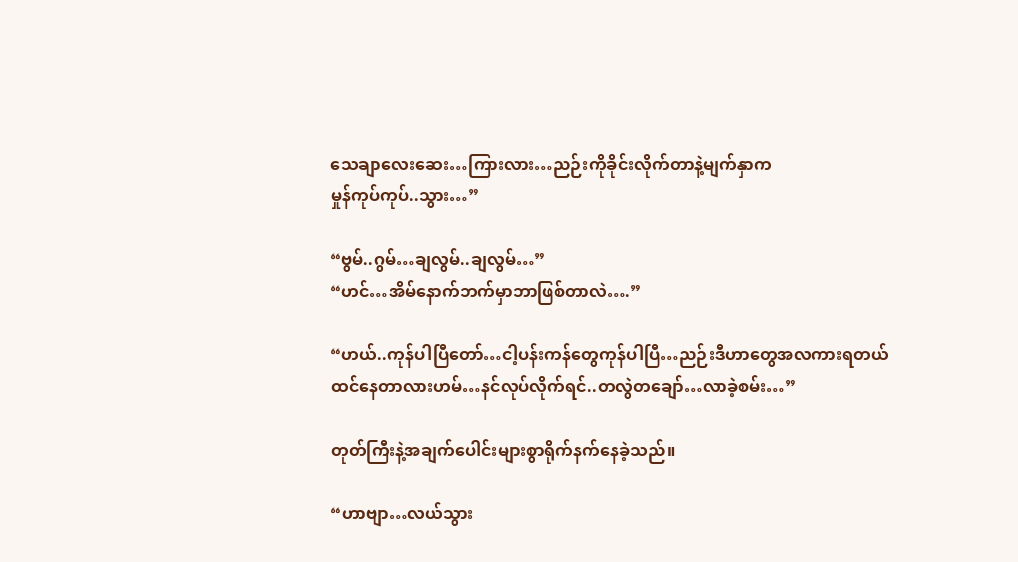သေချာလေးဆေး…ကြားလား…ညဉ်းကိုခိုင်းလိုက်တာနဲ့မျက်နှာက
မှုန်ကုပ်ကုပ်..သွား…”

“ဗွမ်..ဂွမ်…ချလွမ်..ချလွမ်…”
“ဟင်…အိမ်နောက်ဘက်မှာဘာဖြစ်တာလဲ….”

“ဟယ်..ကုန်ပါပြီတော်…ငါ့ပန်းကန်တွေကုန်ပါပြီ…ညဉ်းဒီဟာတွေအလကားရတယ်ထင်နေတာလားဟမ်…နင်လုပ်လိုက်ရင်..တလွဲတချော်…လာခဲ့စမ်း…”

တုတ်ကြီးနဲ့အချက်ပေါင်းများစွာရိုက်နက်နေခဲ့သည်။

“ဟာဗျာ…လယ်သွား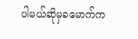ပါမယ်ဆိုမှခမောက်က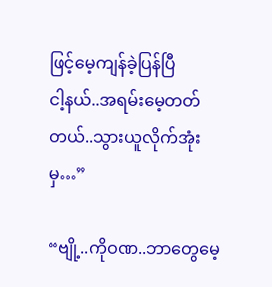ဖြင့်မေ့ကျန်ခဲ့ပြန်ပြီ
ငါ့နယ်..အရမ်းမေ့တတ်တယ်..သွားယူလိုက်အုံးမှ…”

“ဗျို့..ကိုဝဏ..ဘာတွေမေ့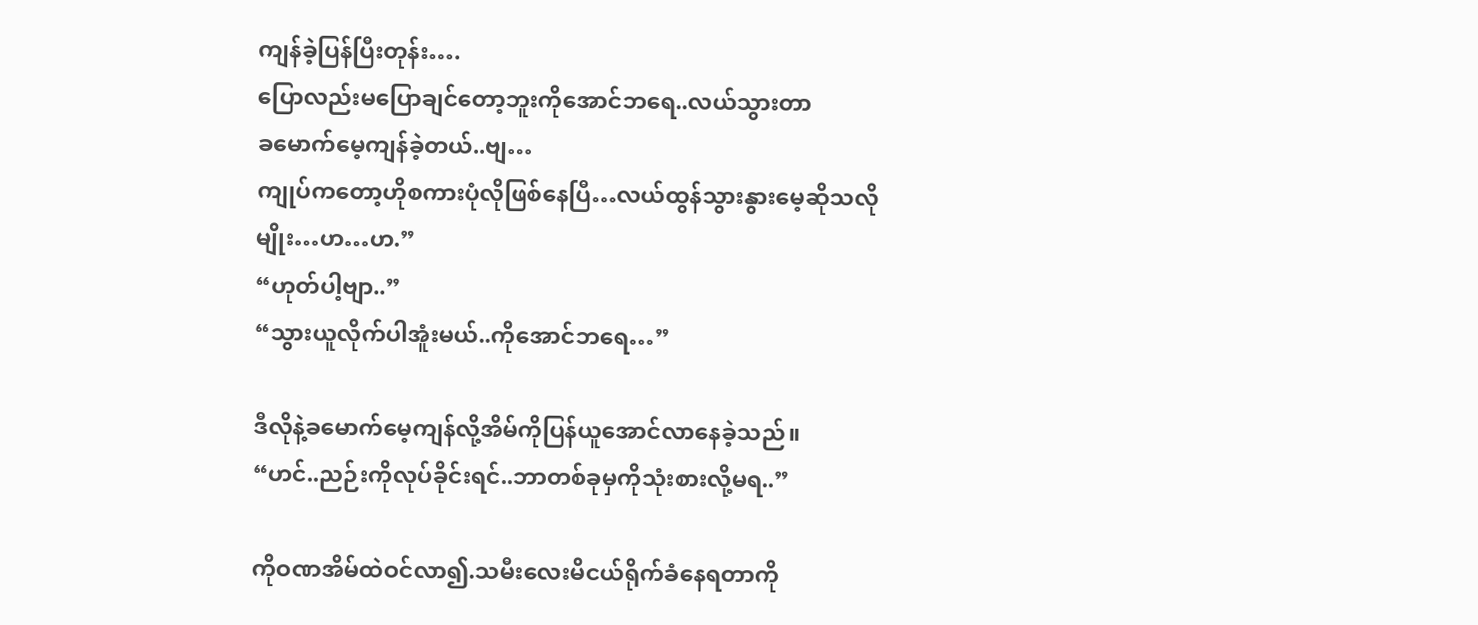ကျန်ခဲ့ပြန်ပြီးတုန်း….
ပြောလည်းမပြောချင်တော့ဘူးကိုအောင်ဘရေ..လယ်သွားတာ
ခမောက်မေ့ကျန်ခဲ့တယ်..ဗျ…
ကျုပ်ကတော့ဟိုစကားပုံလိုဖြစ်နေပြီ…လယ်ထွန်သွားနွားမေ့ဆိုသလို
မျိုး…ဟ…ဟ.”
“ဟုတ်ပါ့ဗျာ..”
“သွားယူလိုက်ပါအူံးမယ်..ကိုအောင်ဘရေ…”

ဒီလိုနဲ့ခမောက်မေ့ကျန်လို့အိမ်ကိုပြန်ယူအောင်လာနေခဲ့သည်။
“ဟင်..ညဉ်းကိုလုပ်ခိုင်းရင်..ဘာတစ်ခုမှကိုသုံးစားလို့မရ..”

ကိုဝဏအိမ်ထဲဝင်လာ၍.သမီးလေးမိငယ်ရိုက်ခံနေရတာကို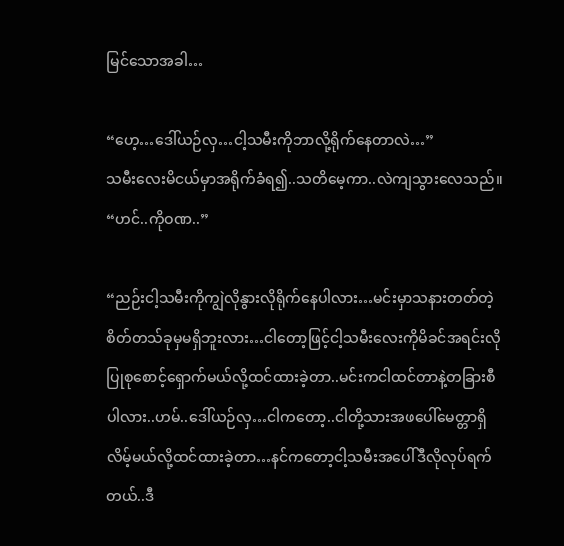မြင်သောအခါ…

“ဟေ့…ဒေါ်ယဉ်လှ…ငါ့သမီးကိုဘာလို့ရိုက်နေတာလဲ…”
သမီးလေးမိငယ်မှာအရိုက်ခံရ၍..သတိမေ့ကာ..လဲကျသွားလေသည်။
“ဟင်..ကိုဝဏ..”

“ညဉ်းငါ့သမီးကိုကျွဲလိုနွားလိုရိုက်နေပါလား…မင်းမှာသနားတတ်တဲ့စိတ်တသ်ခုမှမရှိဘူးလား…ငါတော့ဖြင့်ငါ့သမီးလေးကိုမိခင်အရင်းလို
ပြုစုစောင့်ရှောက်မယ်လို့ထင်ထားခဲ့တာ..မင်းကငါထင်တာနဲ့တခြားစီပါလား..ဟမ်..ဒေါ်ယဉ်လှ…ငါကတော့..ငါတို့သားအဖပေါ်မေတ္တာရှိလိမ့်မယ်လို့ထင်ထားခဲ့တာ…နင်ကတော့ငါ့သမီးအပေါ်ဒီလိုလုပ်ရက်တယ်..ဒီ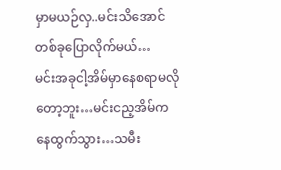မှာမယဉ်လှ..မင်းသိအောင်တစ်ခုပြောလိုက်မယ်…
မင်းအခုငါ့အိမ်မှာနေစရာမလိုတော့ဘူး…မင်းငည့အိမ်ကနေထွက်သွား…သမီး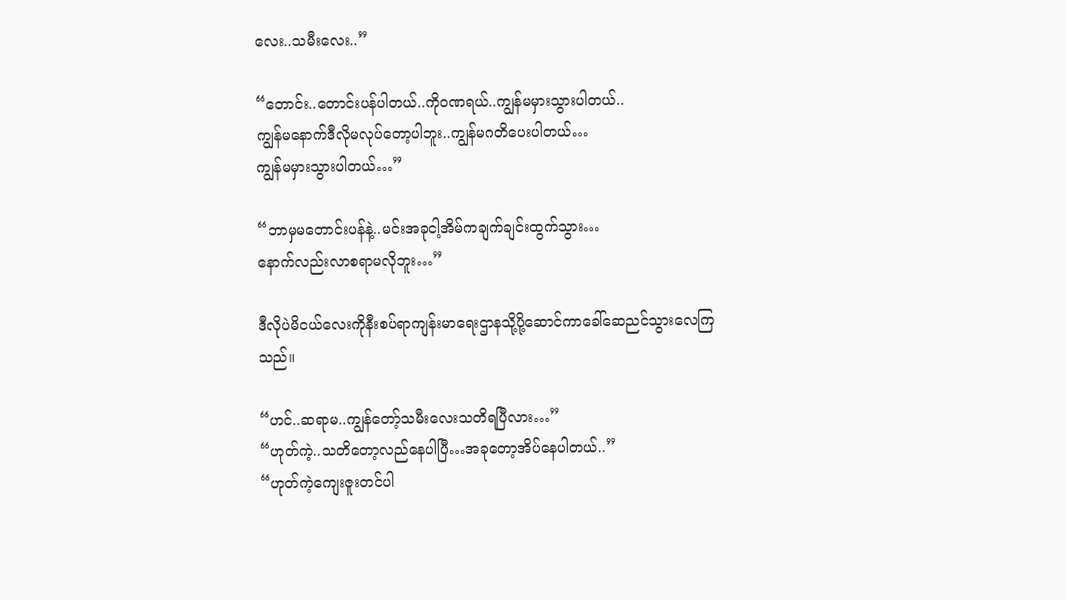လေး..သမီးလေး..”

“တောင်း..တောင်းပန်ပါတယ်..ကိုဝဏရယ်..ကျွန်မမှားသွားပါတယ်..
ကျွန်မနောက်ဒီလိုမလုပ်တော့ပါဘူး..ကျွန်မဂတိပေးပါတယ်…
ကျွန်မမှားသွားပါတယ်…”

“ဘာမှမတောင်းပန်နဲ့..မင်းအခုငါ့အိမ်ကချက်ချင်းထွက်သွား…
နောက်လည်းလာစရာမလိုဘူး…”

ဒီလိုပဲမိငယ်လေးကိုနီးစပ်ရာကျန်းမာရေးဌာနသို့ပို့ဆောင်ကာခေါ်ဆေညင်သွားလေကြသည်။

“ဟင်..ဆရာမ..ကျွန်တော့်သမီးလေးသတိရပြီလား…”
“ဟုတ်ကဲ့..သတိတော့လည်နေပါပြီ…အခုတော့အိပ်နေပါတယ်..”
“ဟုတ်ကဲ့ကျေးဇူးတင်ပါ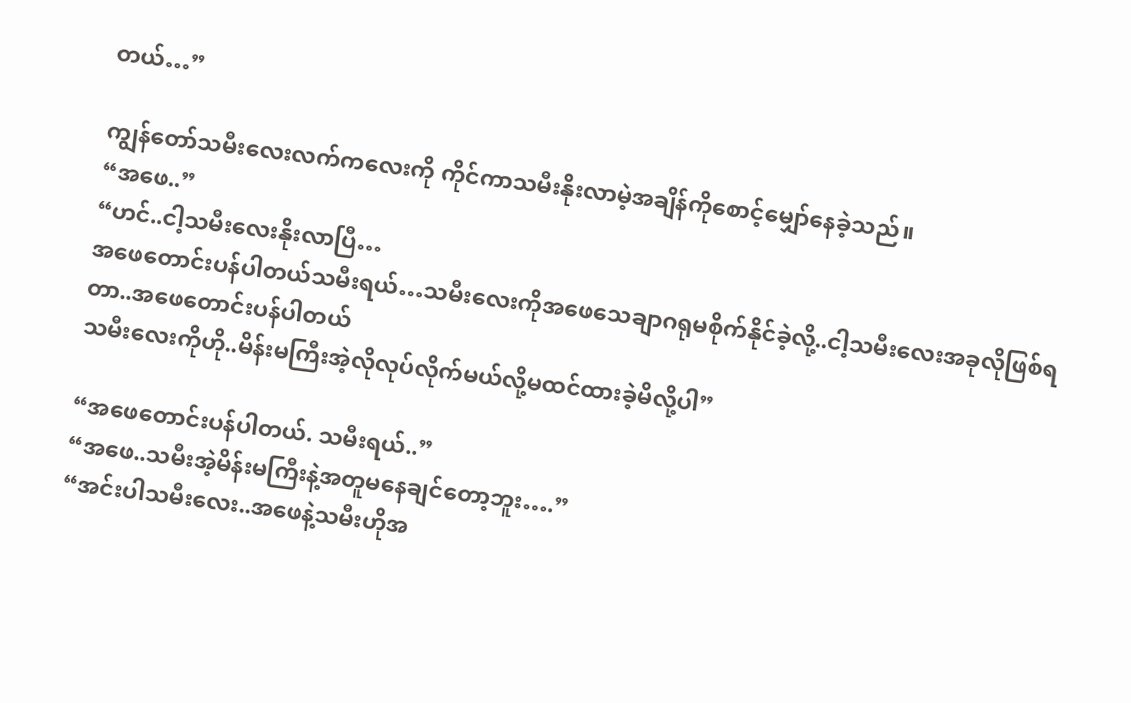တယ်…”

ကျွန်တော်သမီးလေးလက်ကလေးကို ကိုင်ကာသမီးနိုးလာမဲ့အချိန်ကိုစောင့်မျှော်နေခဲ့သည်။
“အဖေ..”
“ဟင်..ငါ့သမီးလေးနိုးလာပြီ…
အဖေတောင်းပန်ပါတယ်သမီးရယ်…သမီးလေးကိုအဖေသေချာဂရုမစိုက်နိုင်ခဲ့လို့..ငါ့သမီးလေးအခုလိုဖြစ်ရတာ..အဖေတောင်းပန်ပါတယ်
သမီးလေးကိုဟို..မိန်းမကြီးအဲ့လိုလုပ်လိုက်မယ်လို့မထင်ထားခဲ့မိလို့ပါ”

“အဖေတောင်းပန်ပါတယ်. သမီးရယ်..”
“အဖေ..သမီးအဲ့မိန်းမကြီးနဲ့အတူမနေချင်တော့ဘူး….”
“အင်းပါသမီးလေး..အဖေနဲ့သမီးဟိုအ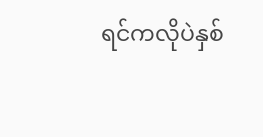ရင်ကလိုပဲနှစ်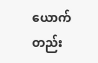ယောက်တည်း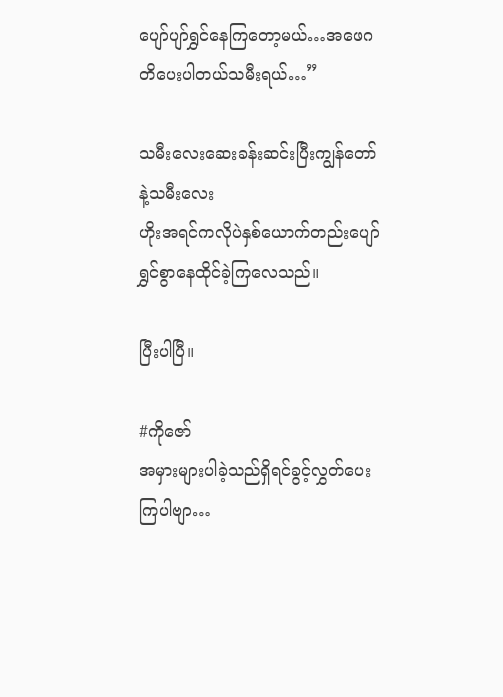ပျော်ပျာ်ရွှင်နေကြတော့မယ်…အဖေဂတိပေးပါတယ်သမီးရယ်…”

သမီးလေးဆေးခန်းဆင်းပြီးကျွန်တော်နဲ့သမီးလေး
ဟိုးအရင်ကလိုပဲနှစ်ယောက်တည်းပျော်ရွှင်စွာနေထိုင်ခဲ့ကြလေသည်။

ပြီးပါပြီ။

#ကိုဇော်
အမှားများပါခဲ့သည်ရှိရင်ခွင့်လွှတ်ပေးကြပါဗျာ…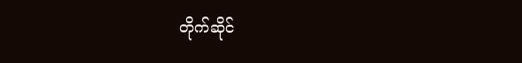တိုက်ဆိုင်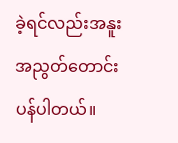ခဲ့ရင်လည်းအနူးအညွတ်တောင်းပန်ပါတယ်။